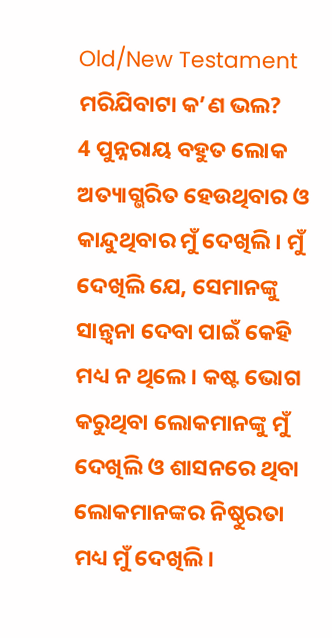Old/New Testament
ମରିଯିବାଟା କ’ଣ ଭଲ?
4 ପୁନ୍ନରାୟ ବହୁତ ଲୋକ ଅତ୍ୟାଗ୍ଭରିତ ହେଉଥିବାର ଓ କାନ୍ଦୁଥିବାର ମୁଁ ଦେଖିଲି। ମୁଁ ଦେଖିଲି ଯେ, ସେମାନଙ୍କୁ ସାନ୍ତ୍ୱନା ଦେବା ପାଇଁ କେହି ମଧ୍ୟ ନ ଥିଲେ। କଷ୍ଟ ଭୋଗ କରୁଥିବା ଲୋକମାନଙ୍କୁ ମୁଁ ଦେଖିଲି ଓ ଶାସନରେ ଥିବା ଲୋକମାନଙ୍କର ନିଷ୍ଠୁରତା ମଧ୍ୟ ମୁଁ ଦେଖିଲି।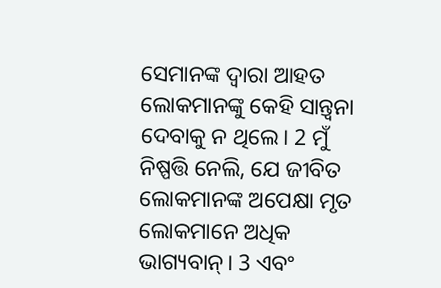ସେମାନଙ୍କ ଦ୍ୱାରା ଆହତ ଲୋକମାନଙ୍କୁ କେହି ସାନ୍ତ୍ୱନା ଦେବାକୁ ନ ଥିଲେ। 2 ମୁଁ ନିଷ୍ପତ୍ତି ନେଲି, ଯେ ଜୀବିତ ଲୋକମାନଙ୍କ ଅପେକ୍ଷା ମୃତ ଲୋକମାନେ ଅଧିକ ଭାଗ୍ୟବାନ୍। 3 ଏବଂ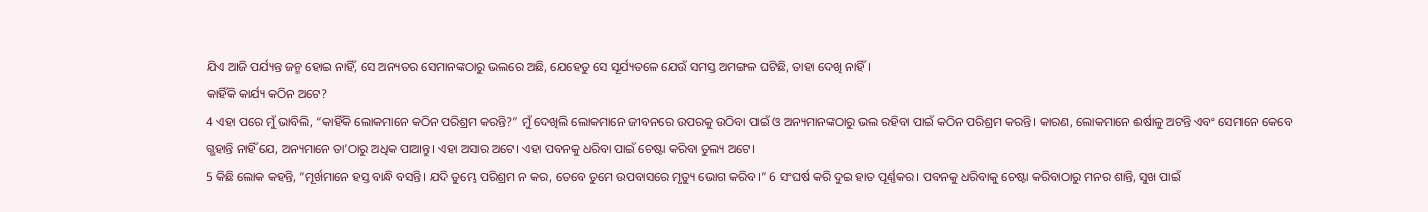ଯିଏ ଆଜି ପର୍ଯ୍ୟନ୍ତ ଜନ୍ମ ହୋଇ ନାହିଁ, ସେ ଅନ୍ୟତର ସେମାନଙ୍କଠାରୁ ଭଲରେ ଅଛି, ଯେହେତୁ ସେ ସୂର୍ଯ୍ୟତଳେ ଯେଉଁ ସମସ୍ତ ଅମଙ୍ଗଳ ଘଟିଛି, ତାହା ଦେଖି ନାହିଁ।
କାହିଁକି କାର୍ଯ୍ୟ କଠିନ ଅଟେ?
4 ଏହା ପରେ ମୁଁ ଭାବିଲି, “କାହିଁକି ଲୋକମାନେ କଠିନ ପରିଶ୍ରମ କରନ୍ତି?” ମୁଁ ଦେଖିଲି ଲୋକମାନେ ଜୀବନରେ ଉପରକୁ ଉଠିବା ପାଇଁ ଓ ଅନ୍ୟମାନଙ୍କଠାରୁ ଭଲ ରହିବା ପାଇଁ କଠିନ ପରିଶ୍ରମ କରନ୍ତି। କାରଣ, ଲୋକମାନେ ଈର୍ଷାଳୁ ଅଟନ୍ତି ଏବଂ ସେମାନେ କେବେ ଗ୍ଭହାନ୍ତି ନାହିଁ ଯେ, ଅନ୍ୟମାନେ ତା’ଠାରୁ ଅଧିକ ପାଆନ୍ତୁ। ଏହା ଅସାର ଅଟେ। ଏହା ପବନକୁ ଧରିବା ପାଇଁ ଚେଷ୍ଟା କରିବା ତୁଲ୍ୟ ଅଟେ।
5 କିଛି ଲୋକ କହନ୍ତି, “ମୂର୍ଖମାନେ ହସ୍ତ ବାନ୍ଧି ବସନ୍ତି। ଯଦି ତୁମ୍ଭେ ପରିଶ୍ରମ ନ କର, ତେବେ ତୁମେ ଉପବାସରେ ମୃତ୍ୟୁ ଭୋଗ କରିବ।” 6 ସଂଘର୍ଷ କରି ଦୁଇ ହାତ ପୂର୍ଣ୍ଣକର। ପବନକୁ ଧରିବାକୁ ଚେଷ୍ଟା କରିବାଠାରୁ ମନର ଶାନ୍ତି, ସୁଖ ପାଇଁ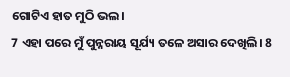ଗୋଟିଏ ହାତ ମୁଠି ଭଲ।
7 ଏହା ପରେ ମୁଁ ପୁନ୍ନରାୟ ସୂର୍ଯ୍ୟ ତଳେ ଅସାର ଦେଖିଲି। 8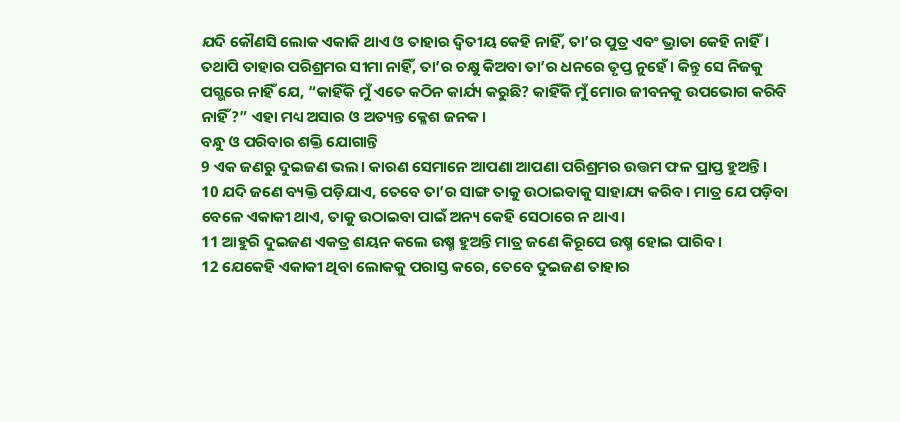ଯଦି କୌଣସି ଲୋକ ଏକାକି ଥାଏ ଓ ତାହାର ଦ୍ୱିତୀୟ କେହି ନାହିଁ, ତା’ର ପୁତ୍ର ଏବଂ ଭ୍ରାତା କେହି ନାହିଁ। ତଥାପି ତାହାର ପରିଶ୍ରମର ସୀମା ନାହିଁ, ତା’ର ଚକ୍ଷୁ କିଅବା ତା’ର ଧନରେ ତୃପ୍ତ ନୁହେଁ। କିନ୍ତୁ ସେ ନିଜକୁ ପଗ୍ଭରେ ନାହିଁ ଯେ, “କାହିଁକି ମୁଁ ଏତେ କଠିନ କାର୍ଯ୍ୟ କରୁଛି? କାହିଁକି ମୁଁ ମୋର ଜୀବନକୁ ଉପଭୋଗ କରିବି ନାହିଁ?” ଏହା ମଧ୍ୟ ଅସାର ଓ ଅତ୍ୟନ୍ତ କ୍ଳେଶ ଜନକ।
ବନ୍ଧୁ ଓ ପରିବାର ଶକ୍ତି ଯୋଗାନ୍ତି
9 ଏକ ଜଣରୁ ଦୁଇଜଣ ଭଲ। କାରଣ ସେମାନେ ଆପଣା ଆପଣା ପରିଶ୍ରମର ଉତ୍ତମ ଫଳ ପ୍ରାପ୍ତ ହୁଅନ୍ତି।
10 ଯଦି ଜଣେ ବ୍ୟକ୍ତି ପଡ଼ିଯାଏ, ତେବେ ତା’ର ସାଙ୍ଗ ତାକୁ ଉଠାଇବାକୁ ସାହାଯ୍ୟ କରିବ। ମାତ୍ର ଯେ ପଡ଼ିବା ବେଳେ ଏକାକୀ ଥାଏ, ତାକୁ ଉଠାଇବା ପାଇଁ ଅନ୍ୟ କେହି ସେଠାରେ ନ ଥାଏ।
11 ଆହୁରି ଦୁଇଜଣ ଏକତ୍ର ଶୟନ କଲେ ଉଷ୍ମ ହୁଅନ୍ତି ମାତ୍ର ଜଣେ କିରୂପେ ଉଷ୍ମ ହୋଇ ପାରିବ।
12 ଯେକେହି ଏକାକୀ ଥିବା ଲୋକକୁ ପରାସ୍ତ କରେ, ତେବେ ଦୁଇଜଣ ତାହାର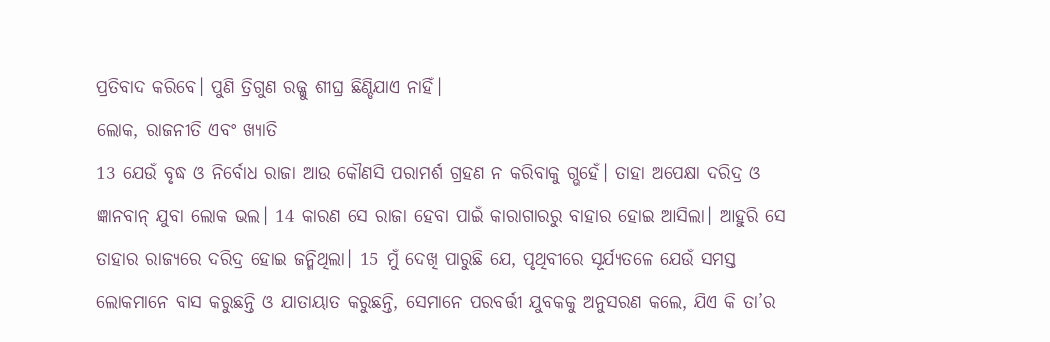ପ୍ରତିବାଦ କରିବେ। ପୁଣି ତ୍ରିଗୁଣ ରଜ୍ଜୁ ଶୀଘ୍ର ଛିଣ୍ଡିଯାଏ ନାହିଁ।
ଲୋକ, ରାଜନୀତି ଏବଂ ଖ୍ୟାତି
13 ଯେଉଁ ବୃଦ୍ଧ ଓ ନିର୍ବୋଧ ରାଜା ଆଉ କୌଣସି ପରାମର୍ଶ ଗ୍ରହଣ ନ କରିବାକୁ ଗ୍ଭହେଁ। ତାହା ଅପେକ୍ଷା ଦରିଦ୍ର ଓ ଜ୍ଞାନବାନ୍ ଯୁବା ଲୋକ ଭଲ। 14 କାରଣ ସେ ରାଜା ହେବା ପାଇଁ କାରାଗାରରୁ ବାହାର ହୋଇ ଆସିଲା। ଆହୁରି ସେ ତାହାର ରାଜ୍ୟରେ ଦରିଦ୍ର ହୋଇ ଜନ୍ମିଥିଲା। 15 ମୁଁ ଦେଖି ପାରୁଛି ଯେ, ପୃଥିବୀରେ ସୂର୍ଯ୍ୟତଳେ ଯେଉଁ ସମସ୍ତ ଲୋକମାନେ ବାସ କରୁଛନ୍ତି ଓ ଯାତାୟାତ କରୁଛନ୍ତି, ସେମାନେ ପରବର୍ତ୍ତୀ ଯୁବକକୁ ଅନୁସରଣ କଲେ, ଯିଏ କି ତା’ର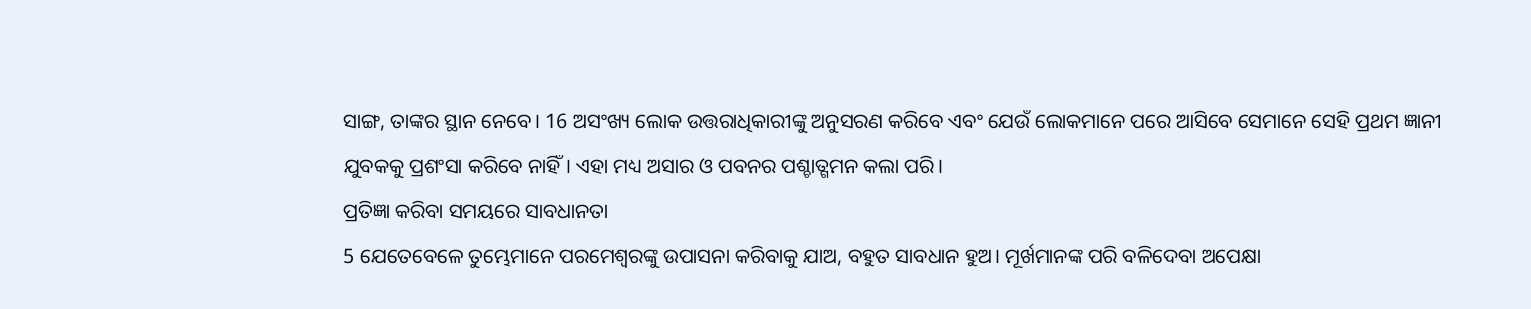ସାଙ୍ଗ, ତାଙ୍କର ସ୍ଥାନ ନେବେ। 16 ଅସଂଖ୍ୟ ଲୋକ ଉତ୍ତରାଧିକାରୀଙ୍କୁ ଅନୁସରଣ କରିବେ ଏବଂ ଯେଉଁ ଲୋକମାନେ ପରେ ଆସିବେ ସେମାନେ ସେହି ପ୍ରଥମ ଜ୍ଞାନୀ ଯୁବକକୁ ପ୍ରଶଂସା କରିବେ ନାହିଁ। ଏହା ମଧ୍ୟ ଅସାର ଓ ପବନର ପଶ୍ଚାତ୍ଗମନ କଲା ପରି।
ପ୍ରତିଜ୍ଞା କରିବା ସମୟରେ ସାବଧାନତା
5 ଯେତେବେଳେ ତୁମ୍ଭେମାନେ ପରମେଶ୍ୱରଙ୍କୁ ଉପାସନା କରିବାକୁ ଯାଅ, ବହୁତ ସାବଧାନ ହୁଅ। ମୂର୍ଖମାନଙ୍କ ପରି ବଳିଦେବା ଅପେକ୍ଷା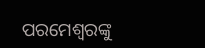ପରମେଶ୍ୱରଙ୍କୁ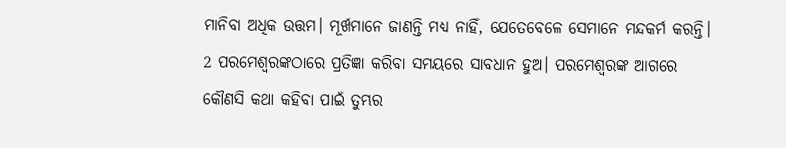ମାନିବା ଅଧିକ ଉତ୍ତମ। ମୂର୍ଖମାନେ ଜାଣନ୍ତି ମଧ୍ୟ ନାହିଁ, ଯେତେବେଳେ ସେମାନେ ମନ୍ଦକର୍ମ କରନ୍ତି। 2 ପରମେଶ୍ୱରଙ୍କଠାରେ ପ୍ରତିଜ୍ଞା କରିବା ସମୟରେ ସାବଧାନ ହୁଅ। ପରମେଶ୍ୱରଙ୍କ ଆଗରେ କୌଣସି କଥା କହିବା ପାଇଁ ତୁମ୍ଭର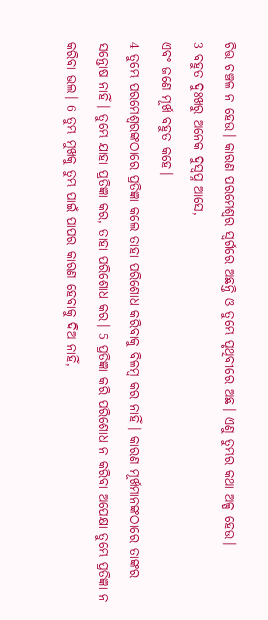ଚିତ୍ତ ଚଞ୍ଚଳ ନ ହେଉ। କାରଣ ପରମେଶ୍ୱର ସ୍ୱର୍ଗରେ ଅଛନ୍ତି ଓ ତୁମ୍ଭେ ପୃଥିବୀରେ ଅଛ। ଏଣୁ ତୁମ୍ଭର କଥା ଅଳ୍ପ ହେଉ।
3 ବହୁତ ଦୁଃଖରୁ ଅନେକ ଦୁସ୍ୱପ୍ନ ଆସେ,
ଏବଂ ଜଣେ ମୂର୍ଖ ବହୁତ କହେ।
4 ତୁମ୍ଭେ ପରମେଶ୍ୱରଙ୍କଠାରେ ପ୍ରତିଜ୍ଞା କଲେ ତାହା ପରିଶୋଧ କରିବାକୁ ବିଳମ୍ବ କର ନାହିଁ। କାରଣ ମୂର୍ଖମାନଙ୍କଠାରେ ତାଙ୍କର ସନ୍ତୋଷ ନାହିଁ। ତୁମ୍ଭେ ଯାହା ପ୍ରତିଜ୍ଞା କର, ତାହା ପରିଶୋଧ କର। 5 ପ୍ରତିଜ୍ଞା କରି ପରିଶୋଧ ନ କରିବା ଅପେକ୍ଷା ତୁମ୍ଭେ ପ୍ରତିଜ୍ଞା ନ କରିବା ଭଲ। 6 ତୁମ୍ଭ ମୁଖକୁ ତୁମ୍ଭ ପାଇଁ ପାପର କାରଣ ହେବାକୁ ଦିଅ ନାହିଁ,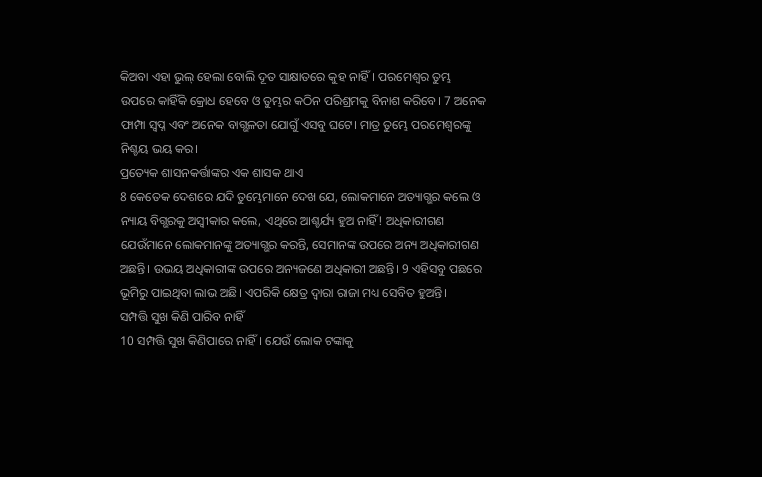କିଅବା ଏହା ଭୁଲ୍ ହେଲା ବୋଲି ଦୂତ ସାକ୍ଷାତରେ କୁହ ନାହିଁ। ପରମେଶ୍ୱର ତୁମ୍ଭ ଉପରେ କାହିଁକି କ୍ରୋଧ ହେବେ ଓ ତୁମ୍ଭର କଠିନ ପରିଶ୍ରମକୁ ବିନାଶ କରିବେ। 7 ଅନେକ ଫାମ୍ପା ସ୍ୱପ୍ନ ଏବଂ ଅନେକ ବାଗ୍ଭଳତା ଯୋଗୁଁ ଏସବୁ ଘଟେ। ମାତ୍ର ତୁମ୍ଭେ ପରମେଶ୍ୱରଙ୍କୁ ନିଶ୍ଚୟ ଭୟ କର।
ପ୍ରତ୍ୟେକ ଶାସନକର୍ତ୍ତାଙ୍କର ଏକ ଶାସକ ଥାଏ
8 କେତେକ ଦେଶରେ ଯଦି ତୁମ୍ଭେମାନେ ଦେଖ ଯେ, ଲୋକମାନେ ଅତ୍ୟାଗ୍ଭର କଲେ ଓ ନ୍ୟାୟ ବିଗ୍ଭରକୁ ଅସ୍ୱୀକାର କଲେ, ଏଥିରେ ଆଶ୍ଚର୍ଯ୍ୟ ହୁଅ ନାହିଁ! ଅଧିକାରୀଗଣ ଯେଉଁମାନେ ଲୋକମାନଙ୍କୁ ଅତ୍ୟାଗ୍ଭର କରନ୍ତି, ସେମାନଙ୍କ ଉପରେ ଅନ୍ୟ ଅଧିକାରୀଗଣ ଅଛନ୍ତି। ଉଭୟ ଅଧିକାରୀଙ୍କ ଉପରେ ଅନ୍ୟଜଣେ ଅଧିକାରୀ ଅଛନ୍ତି। 9 ଏହିସବୁ ପଛରେ ଭୂମିରୁ ପାଇଥିବା ଲାଭ ଅଛି। ଏପରିକି କ୍ଷେତ୍ର ଦ୍ୱାରା ରାଜା ମଧ୍ୟ ସେବିତ ହୁଅନ୍ତି।
ସମ୍ପତ୍ତି ସୁଖ କିଣି ପାରିବ ନାହିଁ
10 ସମ୍ପତ୍ତି ସୁଖ କିଣିପାରେ ନାହିଁ। ଯେଉଁ ଲୋକ ଟଙ୍କାକୁ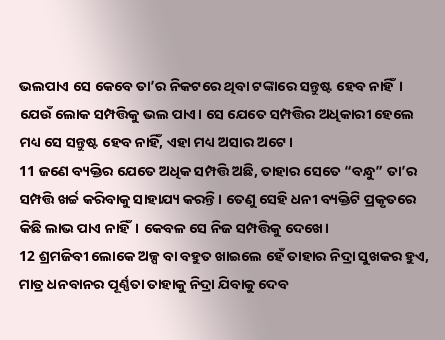ଭଲପାଏ ସେ କେବେ ତା’ର ନିକଟରେ ଥିବା ଟଙ୍କାରେ ସନ୍ତୁଷ୍ଟ ହେବ ନାହିଁ। ଯେଉଁ ଲୋକ ସମ୍ପତ୍ତିକୁ ଭଲ ପାଏ। ସେ ଯେତେ ସମ୍ପତ୍ତିର ଅଧିକାରୀ ହେଲେ ମଧ୍ୟ ସେ ସନ୍ତୁଷ୍ଟ ହେବ ନାହିଁ, ଏହା ମଧ୍ୟ ଅସାର ଅଟେ।
11 ଜଣେ ବ୍ୟକ୍ତିର ଯେତେ ଅଧିକ ସମ୍ପତ୍ତି ଅଛି, ତାହାର ସେତେ “ବନ୍ଧୁ” ତା’ର ସମ୍ପତ୍ତି ଖର୍ଚ୍ଚ କରିବାକୁ ସାହାଯ୍ୟ କରନ୍ତି। ତେଣୁ ସେହି ଧନୀ ବ୍ୟକ୍ତିଟି ପ୍ରକୃତରେ କିଛି ଲାଭ ପାଏ ନାହିଁ। କେବଳ ସେ ନିଜ ସମ୍ପତ୍ତିକୁ ଦେଖେ।
12 ଶ୍ରମଜିବୀ ଲୋକେ ଅଳ୍ପ ବା ବହୁତ ଖାଇଲେ ହେଁ ତାହାର ନିଦ୍ରା ସୁଖକର ହୁଏ, ମାତ୍ର ଧନବାନର ପୂର୍ଣ୍ଣତା ତାହାକୁ ନିଦ୍ରା ଯିବାକୁ ଦେବ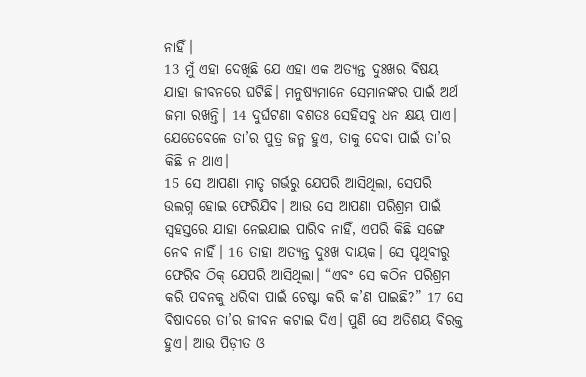ନାହିଁ।
13 ମୁଁ ଏହା ଦେଖିଛି ଯେ ଏହା ଏକ ଅତ୍ୟନ୍ତ ଦୁଃଖର ବିଷୟ ଯାହା ଜୀବନରେ ଘଟିଛି। ମନୁଷ୍ୟମାନେ ସେମାନଙ୍କର ପାଇଁ ଅର୍ଥ ଜମା ରଖନ୍ତି। 14 ଦୁର୍ଘଟଣା ବଶତଃ ସେହିସବୁ ଧନ କ୍ଷୟ ପାଏ। ଯେତେବେଳେ ତା’ର ପୁତ୍ର ଜନ୍ମ ହୁଏ, ତାକୁ ଦେବା ପାଇଁ ତା’ର କିଛି ନ ଥାଏ।
15 ସେ ଆପଣା ମାତୃ ଗର୍ଭରୁ ଯେପରି ଆସିଥିଲା, ସେପରି ଉଲଗ୍ନ ହୋଇ ଫେରିଯିବ। ଆଉ ସେ ଆପଣା ପରିଶ୍ରମ ପାଇଁ ସ୍ୱହସ୍ତରେ ଯାହା ନେଇଯାଇ ପାରିବ ନାହିଁ, ଏପରି କିଛି ସଙ୍ଗେ ନେବ ନାହିଁ। 16 ତାହା ଅତ୍ୟନ୍ତ ଦୁଃଖ ଦାୟକ। ସେ ପୃଥିବୀରୁ ଫେରିବ ଠିକ୍ ଯେପରି ଆସିଥିଲା। “ଏବଂ ସେ କଠିନ ପରିଶ୍ରମ କରି ପବନକୁ ଧରିବା ପାଇଁ ଚେଷ୍ଟା କରି କ’ଣ ପାଇଛି?” 17 ସେ ବିଷାଦରେ ତା’ର ଜୀବନ କଟାଇ ଦିଏ। ପୁଣି ସେ ଅତିଶୟ ବିରକ୍ତ ହୁଏ। ଆଉ ପିଡ଼ୀତ ଓ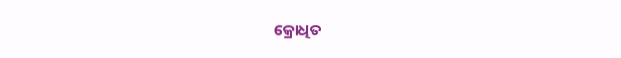କ୍ରୋଧିତ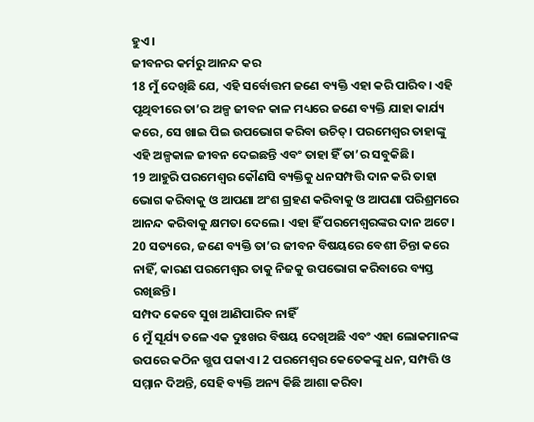ହୁଏ।
ଜୀବନର କର୍ମରୁ ଆନନ୍ଦ କର
18 ମୁଁ ଦେଖିଛି ଯେ, ଏହି ସର୍ବୋତ୍ତମ ଜଣେ ବ୍ୟକ୍ତି ଏହା କରି ପାରିବ। ଏହି ପୃଥିବୀରେ ତା’ର ଅଳ୍ପ ଜୀବନ କାଳ ମଧ୍ୟରେ ଜଣେ ବ୍ୟକ୍ତି ଯାହା କାର୍ଯ୍ୟ କରେ, ସେ ଖାଇ ପିଇ ଉପଭୋଗ କରିବା ଉଚିତ୍। ପରମେଶ୍ୱର ତାହାଙ୍କୁ ଏହି ଅଳ୍ପକାଳ ଜୀବନ ଦେଇଛନ୍ତି ଏବଂ ତାହା ହିଁ ତା’ର ସବୁକିଛି।
19 ଆହୁରି ପରମେଶ୍ୱର କୌଣସି ବ୍ୟକ୍ତିକୁ ଧନସମ୍ପତ୍ତି ଦାନ କରି ତାହା ଭୋଗ କରିବାକୁ ଓ ଆପଣା ଅଂଶ ଗ୍ରହଣ କରିବାକୁ ଓ ଆପଣା ପରିଶ୍ରମରେ ଆନନ୍ଦ କରିବାକୁ କ୍ଷମତା ଦେଲେ। ଏହା ହିଁ ପରମେଶ୍ୱରଙ୍କର ଦାନ ଅଟେ। 20 ସତ୍ୟରେ, ଜଣେ ବ୍ୟକ୍ତି ତା’ର ଜୀବନ ବିଷୟରେ ବେଶୀ ଚିନ୍ତା କରେ ନାହିଁ, କାରଣ ପରମେଶ୍ୱର ତାକୁ ନିଜକୁ ଉପଭୋଗ କରିବାରେ ବ୍ୟସ୍ତ ରଖିଛନ୍ତି।
ସମ୍ପଦ କେବେ ସୁଖ ଆଣିପାରିବ ନାହିଁ
6 ମୁଁ ସୂର୍ଯ୍ୟ ତଳେ ଏକ ଦୁଃଖର ବିଷୟ ଦେଖିଅଛି ଏବଂ ଏହା ଲୋକମାନଙ୍କ ଉପରେ କଠିନ ଗ୍ଭପ ପକାଏ। 2 ପରମେଶ୍ୱର କେତେକଙ୍କୁ ଧନ, ସମ୍ପତ୍ତି ଓ ସମ୍ମାନ ଦିଅନ୍ତି, ସେହି ବ୍ୟକ୍ତି ଅନ୍ୟ କିଛି ଆଶା କରିବା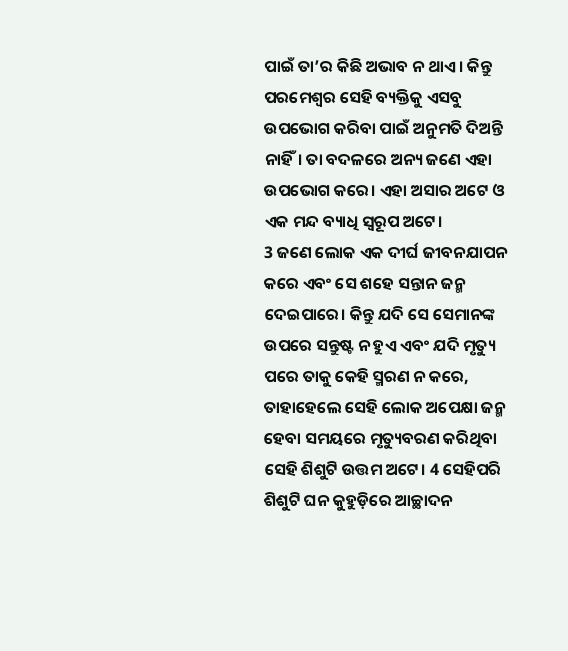ପାଇଁ ତା’ର କିଛି ଅଭାବ ନ ଥାଏ। କିନ୍ତୁ ପରମେଶ୍ୱର ସେହି ବ୍ୟକ୍ତିକୁ ଏସବୁ ଉପଭୋଗ କରିବା ପାଇଁ ଅନୁମତି ଦିଅନ୍ତି ନାହିଁ। ତା ବଦଳରେ ଅନ୍ୟ ଜଣେ ଏହା ଉପଭୋଗ କରେ। ଏହା ଅସାର ଅଟେ ଓ ଏକ ମନ୍ଦ ବ୍ୟାଧି ସ୍ୱରୂପ ଅଟେ।
3 ଜଣେ ଲୋକ ଏକ ଦୀର୍ଘ ଜୀବନଯାପନ କରେ ଏବଂ ସେ ଶହେ ସନ୍ତାନ ଜନ୍ମ ଦେଇପାରେ। କିନ୍ତୁ ଯଦି ସେ ସେମାନଙ୍କ ଉପରେ ସନ୍ତୁଷ୍ଟ ନ ହୁଏ ଏବଂ ଯଦି ମୃତ୍ୟୁ ପରେ ତାକୁ କେହି ସ୍ମରଣ ନ କରେ, ତାହାହେଲେ ସେହି ଲୋକ ଅପେକ୍ଷା ଜନ୍ମ ହେବା ସମୟରେ ମୃତ୍ୟୁବରଣ କରିଥିବା ସେହି ଶିଶୁଟି ଉତ୍ତମ ଅଟେ। 4 ସେହିପରି ଶିଶୁଟି ଘନ କୁହୁଡ଼ିରେ ଆଚ୍ଛାଦନ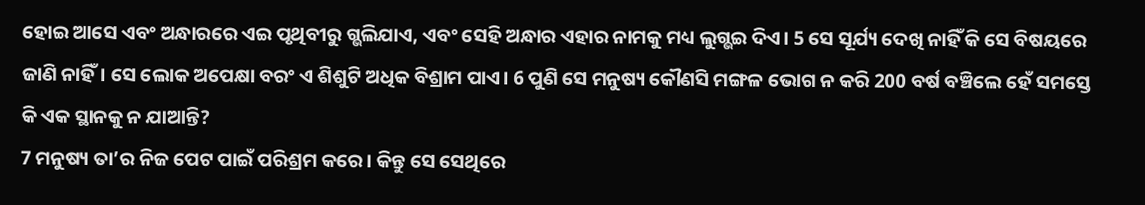ହୋଇ ଆସେ ଏବଂ ଅନ୍ଧାରରେ ଏଇ ପୃଥିବୀରୁ ଗ୍ଭଲିଯାଏ, ଏବଂ ସେହି ଅନ୍ଧାର ଏହାର ନାମକୁ ମଧ୍ୟ ଲୁଗ୍ଭଇ ଦିଏ। 5 ସେ ସୂର୍ଯ୍ୟ ଦେଖି ନାହିଁ କି ସେ ବିଷୟରେ ଜାଣି ନାହିଁ। ସେ ଲୋକ ଅପେକ୍ଷା ବରଂ ଏ ଶିଶୁଟି ଅଧିକ ବିଶ୍ରାମ ପାଏ। 6 ପୁଣି ସେ ମନୁଷ୍ୟ କୌଣସି ମଙ୍ଗଳ ଭୋଗ ନ କରି 200 ବର୍ଷ ବଞ୍ଚିଲେ ହେଁ ସମସ୍ତେ କି ଏକ ସ୍ଥାନକୁ ନ ଯାଆନ୍ତି?
7 ମନୁଷ୍ୟ ତା’ର ନିଜ ପେଟ ପାଇଁ ପରିଶ୍ରମ କରେ। କିନ୍ତୁ ସେ ସେଥିରେ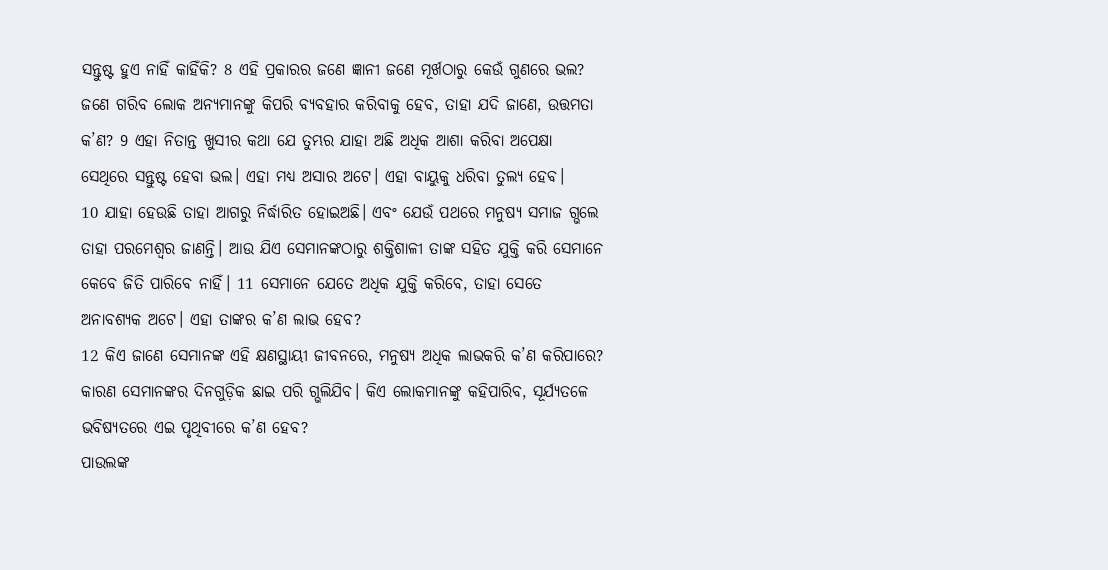ସନ୍ତୁଷ୍ଟ ହୁଏ ନାହିଁ କାହିଁକି? 8 ଏହି ପ୍ରକାରର ଜଣେ ଜ୍ଞାନୀ ଜଣେ ମୂର୍ଖଠାରୁ କେଉଁ ଗୁଣରେ ଭଲ? ଜଣେ ଗରିବ ଲୋକ ଅନ୍ୟମାନଙ୍କୁ କିପରି ବ୍ୟବହାର କରିବାକୁ ହେବ, ତାହା ଯଦି ଜାଣେ, ଉତ୍ତମତା କ’ଣ? 9 ଏହା ନିତାନ୍ତ ଖୁସୀର କଥା ଯେ ତୁମ୍ଭର ଯାହା ଅଛି ଅଧିକ ଆଶା କରିବା ଅପେକ୍ଷା ସେଥିରେ ସନ୍ତୁଷ୍ଟ ହେବା ଭଲ। ଏହା ମଧ୍ୟ ଅସାର ଅଟେ। ଏହା ବାୟୁକୁ ଧରିବା ତୁଲ୍ୟ ହେବ।
10 ଯାହା ହେଉଛି ତାହା ଆଗରୁ ନିର୍ଦ୍ଧାରିତ ହୋଇଅଛି। ଏବଂ ଯେଉଁ ପଥରେ ମନୁଷ୍ୟ ସମାଜ ଗ୍ଭଲେ ତାହା ପରମେଶ୍ୱର ଜାଣନ୍ତି। ଆଉ ଯିଏ ସେମାନଙ୍କଠାରୁ ଶକ୍ତିଶାଳୀ ତାଙ୍କ ସହିତ ଯୁକ୍ତି କରି ସେମାନେ କେବେ ଜିତି ପାରିବେ ନାହିଁ। 11 ସେମାନେ ଯେତେ ଅଧିକ ଯୁକ୍ତି କରିବେ, ତାହା ସେତେ ଅନାବଶ୍ୟକ ଅଟେ। ଏହା ତାଙ୍କର କ’ଣ ଲାଭ ହେବ?
12 କିଏ ଜାଣେ ସେମାନଙ୍କ ଏହି କ୍ଷଣସ୍ଥାୟୀ ଜୀବନରେ, ମନୁଷ୍ୟ ଅଧିକ ଲାଭକରି କ’ଣ କରିପାରେ? କାରଣ ସେମାନଙ୍କର ଦିନଗୁଡ଼ିକ ଛାଇ ପରି ଗ୍ଭଲିଯିବ। କିଏ ଲୋକମାନଙ୍କୁ କହିପାରିବ, ସୂର୍ଯ୍ୟତଳେ ଭବିଷ୍ୟତରେ ଏଇ ପୃଥିବୀରେ କ’ଣ ହେବ?
ପାଉଲଙ୍କ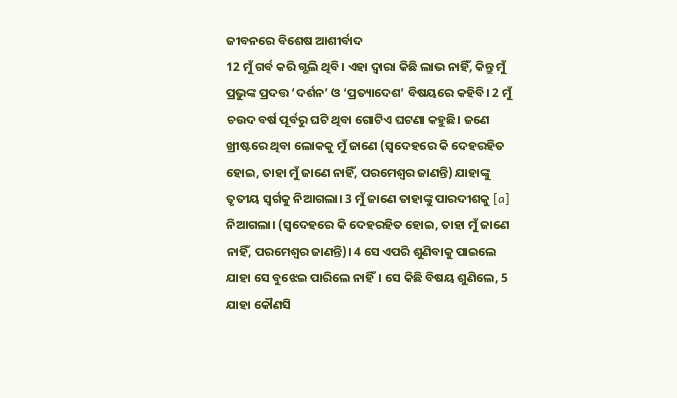ଜୀବନରେ ବିଶେଷ ଆଶୀର୍ବାଦ
12 ମୁଁ ଗର୍ବ କରି ଗ୍ଭଲି ଥିବି। ଏହା ଦ୍ୱାରା କିଛି ଲାଭ ନାହିଁ, କିନ୍ତୁ ମୁଁ ପ୍ରଭୁଙ୍କ ପ୍ରଦତ୍ତ ‘ଦର୍ଶନ’ ଓ ‘ପ୍ରତ୍ୟାଦେଶ’ ବିଷୟରେ କହିବି। 2 ମୁଁ ଚଉଦ ବର୍ଷ ପୂର୍ବରୁ ଘଟି ଥିବା ଗୋଟିଏ ଘଟଣା କହୁଛି। ଜଣେ ଖ୍ରୀଷ୍ଟରେ ଥିବା ଲୋକକୁ ମୁଁ ଜାଣେ (ସ୍ୱଦେହରେ କି ଦେହରହିତ ହୋଇ, ତାହା ମୁଁ ଜାଣେ ନାହିଁ, ପରମେଶ୍ୱର ଜାଣନ୍ତି) ଯାହାଙ୍କୁ ତୃତୀୟ ସ୍ୱର୍ଗକୁ ନିଆଗଲା। 3 ମୁଁ ଜାଣେ ତାହାଙ୍କୁ ପାରଦୀଶକୁ [a] ନିଆଗଲା। (ସ୍ୱଦେହରେ କି ଦେହରହିତ ହୋଇ, ତାହା ମୁଁ ଜାଣେ ନାହିଁ, ପରମେଶ୍ୱର ଜାଣନ୍ତି)। 4 ସେ ଏପରି ଶୁଣିବାକୁ ପାଇଲେ ଯାହା ସେ ବୁଝେଇ ପାରିଲେ ନାହିଁ। ସେ କିଛି ବିଷୟ ଶୁଣିଲେ, 5 ଯାହା କୌଣସି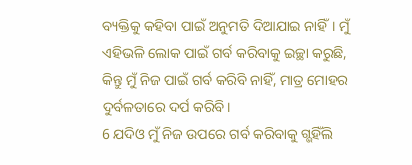ବ୍ୟକ୍ତିକୁ କହିବା ପାଇଁ ଅନୁମତି ଦିଆଯାଇ ନାହିଁ। ମୁଁ ଏହିଭଳି ଲୋକ ପାଇଁ ଗର୍ବ କରିବାକୁ ଇଚ୍ଛା କରୁଛି, କିନ୍ତୁ ମୁଁ ନିଜ ପାଇଁ ଗର୍ବ କରିବି ନାହିଁ, ମାତ୍ର ମୋହର ଦୁର୍ବଳତାରେ ଦର୍ପ କରିବି।
6 ଯଦିଓ ମୁଁ ନିଜ ଉପରେ ଗର୍ବ କରିବାକୁ ଗ୍ଭହିଁଲି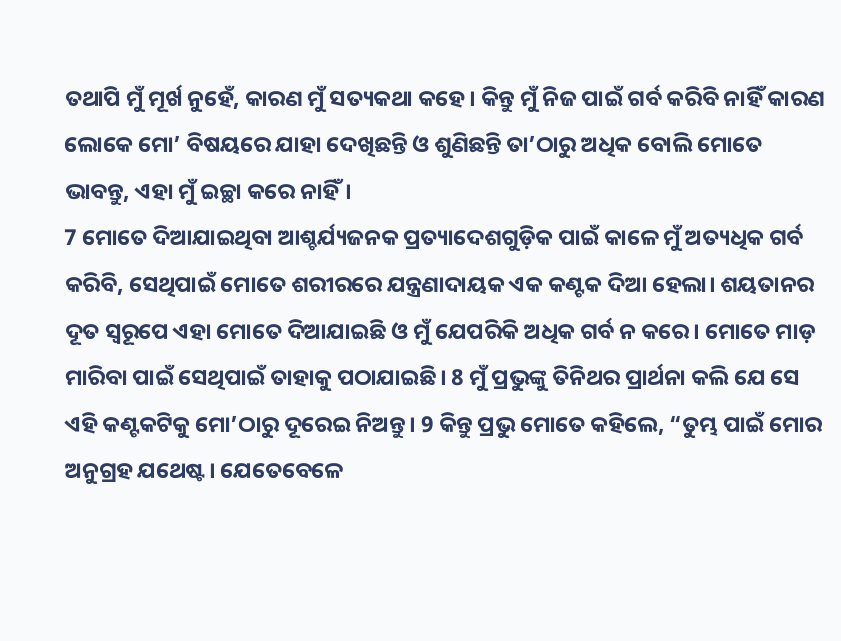ତଥାପି ମୁଁ ମୂର୍ଖ ନୁହେଁ, କାରଣ ମୁଁ ସତ୍ୟକଥା କହେ। କିନ୍ତୁ ମୁଁ ନିଜ ପାଇଁ ଗର୍ବ କରିବି ନାହିଁ କାରଣ ଲୋକେ ମୋ’ ବିଷୟରେ ଯାହା ଦେଖିଛନ୍ତି ଓ ଶୁଣିଛନ୍ତି ତା’ଠାରୁ ଅଧିକ ବୋଲି ମୋତେ ଭାବନ୍ତୁ, ଏହା ମୁଁ ଇଚ୍ଛା କରେ ନାହିଁ।
7 ମୋତେ ଦିଆଯାଇଥିବା ଆଶ୍ଚର୍ଯ୍ୟଜନକ ପ୍ରତ୍ୟାଦେଶଗୁଡ଼ିକ ପାଇଁ କାଳେ ମୁଁ ଅତ୍ୟଧିକ ଗର୍ବ କରିବି, ସେଥିପାଇଁ ମୋତେ ଶରୀରରେ ଯନ୍ତ୍ରଣାଦାୟକ ଏକ କଣ୍ଟକ ଦିଆ ହେଲା। ଶୟତାନର ଦୂତ ସ୍ୱରୂପେ ଏହା ମୋତେ ଦିଆଯାଇଛି ଓ ମୁଁ ଯେପରିକି ଅଧିକ ଗର୍ବ ନ କରେ। ମୋତେ ମାଡ଼ ମାରିବା ପାଇଁ ସେଥିପାଇଁ ତାହାକୁ ପଠାଯାଇଛି। 8 ମୁଁ ପ୍ରଭୁଙ୍କୁ ତିନିଥର ପ୍ରାର୍ଥନା କଲି ଯେ ସେ ଏହି କଣ୍ଟକଟିକୁ ମୋ’ଠାରୁ ଦୂରେଇ ନିଅନ୍ତୁ। 9 କିନ୍ତୁ ପ୍ରଭୁ ମୋତେ କହିଲେ, “ତୁମ୍ଭ ପାଇଁ ମୋର ଅନୁଗ୍ରହ ଯଥେଷ୍ଟ। ଯେତେବେଳେ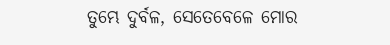ତୁମ୍ଭେ ଦୁର୍ବଳ, ସେତେବେଳେ ମୋର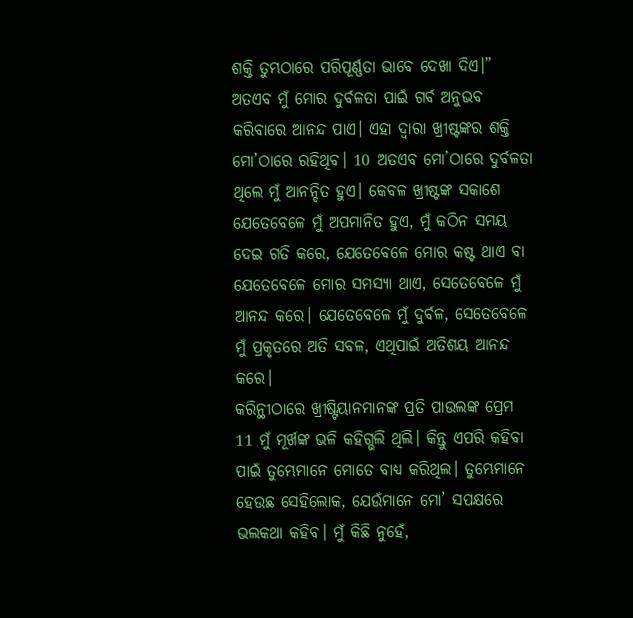ଶକ୍ତି ତୁମ୍ଭଠାରେ ପରିପୂର୍ଣ୍ଣତା ଭାବେ ଦେଖା ଦିଏ।” ଅତଏବ ମୁଁ ମୋର ଦୁର୍ବଳତା ପାଇଁ ଗର୍ବ ଅନୁଭବ କରିବାରେ ଆନନ୍ଦ ପାଏ। ଏହା ଦ୍ୱାରା ଖ୍ରୀଷ୍ଟଙ୍କର ଶକ୍ତି ମୋ’ଠାରେ ରହିଥିବ। 10 ଅତଏବ ମୋ’ଠାରେ ଦୁର୍ବଳତା ଥିଲେ ମୁଁ ଆନନ୍ଦିତ ହୁଏ। କେବଳ ଖ୍ରୀଷ୍ଟଙ୍କ ସକାଶେ ଯେତେବେଳେ ମୁଁ ଅପମାନିତ ହୁଏ, ମୁଁ କଠିନ ସମୟ ଦେଇ ଗତି କରେ, ଯେତେବେଳେ ମୋର କଷ୍ଟ ଥାଏ ବା ଯେତେବେଳେ ମୋର ସମସ୍ୟା ଥାଏ, ସେତେବେଳେ ମୁଁ ଆନନ୍ଦ କରେ। ଯେତେବେଳେ ମୁଁ ଦୁର୍ବଳ, ସେତେବେଳେ ମୁଁ ପ୍ରକୃତରେ ଅତି ସବଳ, ଏଥିପାଇଁ ଅତିଶୟ ଆନନ୍ଦ କରେ।
କରିନ୍ଥୀଠାରେ ଖ୍ରୀଷ୍ଟିୟାନମାନଙ୍କ ପ୍ରତି ପାଉଲଙ୍କ ପ୍ରେମ
11 ମୁଁ ମୂର୍ଖଙ୍କ ଭଳି କହିଗ୍ଭଲି ଥିଲି। କିନ୍ତୁ ଏପରି କହିବା ପାଇଁ ତୁମ୍ଭେମାନେ ମୋତେ ବାଧ୍ୟ କରିଥିଲ। ତୁମ୍ଭେମାନେ ହେଉଛ ସେହିଲୋକ, ଯେଉଁମାନେ ମୋ’ ସପକ୍ଷରେ ଭଲକଥା କହିବ। ମୁଁ କିଛି ନୁହେଁ,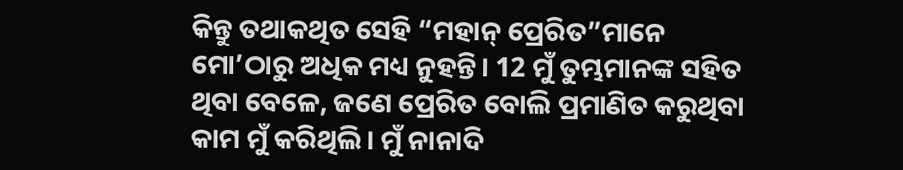କିନ୍ତୁ ତଥାକଥିତ ସେହି “ମହାନ୍ ପ୍ରେରିତ”ମାନେ ମୋ’ଠାରୁ ଅଧିକ ମଧ୍ୟ ନୁହନ୍ତି। 12 ମୁଁ ତୁମ୍ଭମାନଙ୍କ ସହିତ ଥିବା ବେଳେ, ଜଣେ ପ୍ରେରିତ ବୋଲି ପ୍ରମାଣିତ କରୁଥିବା କାମ ମୁଁ କରିଥିଲି। ମୁଁ ନାନାଦି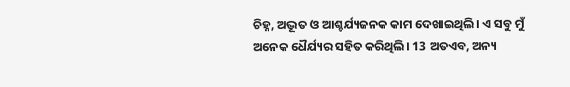ଚିହ୍ନ, ଅଦ୍ଭୂତ ଓ ଆଶ୍ଚର୍ଯ୍ୟଜନକ କାମ ଦେଖାଇଥିଲି। ଏ ସବୁ ମୁଁ ଅନେକ ଧୈର୍ଯ୍ୟର ସହିତ କରିଥିଲି। 13 ଅତଏବ, ଅନ୍ୟ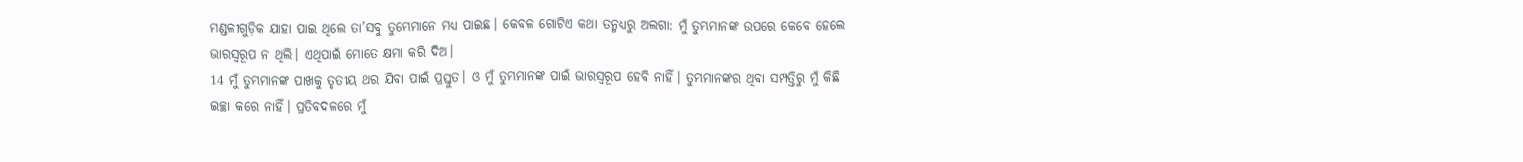ମଣ୍ଡଳୀଗୁଡ଼ିକ ଯାହା ପାଇ ଥିଲେ ତା’ସବୁ ତୁମ୍ଭେମାନେ ମଧ୍ୟ ପାଇଛ। କେବଳ ଗୋଟିଏ କଥା ତନ୍ମଧ୍ୟରୁ ଅଲଗା: ମୁଁ ତୁମ୍ଭମାନଙ୍କ ଉପରେ କେବେ ହେଲେ ଭାରସ୍ୱରୂପ ନ ଥିଲି। ଏଥିପାଇଁ ମୋତେ କ୍ଷମା କରି ଦିଅ।
14 ମୁଁ ତୁମ୍ଭମାନଙ୍କ ପାଖକୁ ତୃତୀୟ ଥର ଯିବା ପାଇଁ ପ୍ରସ୍ତୁତ। ଓ ମୁଁ ତୁମ୍ଭମାନଙ୍କ ପାଇଁ ଭାରସ୍ୱରୂପ ହେବି ନାହିଁ। ତୁମ୍ଭମାନଙ୍କର ଥିବା ସମ୍ପତ୍ତିରୁ ମୁଁ କିଛି ଇଚ୍ଛା କରେ ନାହିଁ। ପ୍ରତିବଦଳରେ ମୁଁ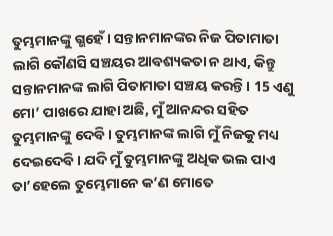ତୁମ୍ଭମାନଙ୍କୁ ଗ୍ଭହେଁ। ସନ୍ତାନମାନଙ୍କର ନିଜ ପିତାମାତା ଲାଗି କୌଣସି ସଞ୍ଚୟର ଆବଶ୍ୟକତା ନ ଥାଏ, କିନ୍ତୁ ସନ୍ତାନମାନଙ୍କ ଲାଗି ପିତାମାତା ସଞ୍ଚୟ କରନ୍ତି। 15 ଏଣୁ ମୋ’ ପାଖରେ ଯାହା ଅଛି, ମୁଁ ଆନନ୍ଦର ସହିତ ତୁମ୍ଭମାନଙ୍କୁ ଦେବି। ତୁମ୍ଭମାନଙ୍କ ଲାଗି ମୁଁ ନିଜକୁ ମଧ୍ୟ ଦେଇଦେବି। ଯଦି ମୁଁ ତୁମ୍ଭମାନଙ୍କୁ ଅଧିକ ଭଲ ପାଏ ତା’ହେଲେ ତୁମ୍ଭେମାନେ କ’ଣ ମୋତେ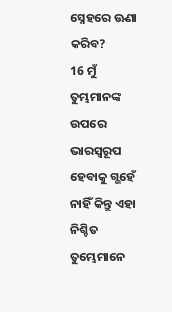ସ୍ନେହରେ ଊଣା କରିବ?
16 ମୁଁ ତୁମ୍ଭମାନଙ୍କ ଉପରେ ଭାରସ୍ୱରୂପ ହେବାକୁ ଗ୍ଭହେଁ ନାହିଁ କିନ୍ତୁ ଏହା ନିଶ୍ଚିତ ତୁମ୍ଭେମାନେ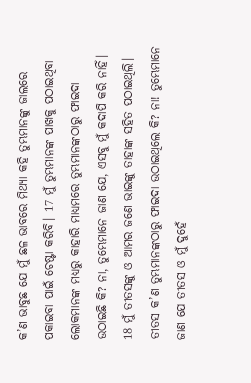କ’ଣ ଭାବୁଛ ଯେ ମୁଁ ଛଳ ଭାବରେ ମିଥ୍ୟା କହି ତୁମ୍ଭମାନଙ୍କୁ ଜାଲରେ ପକାଇବା ପାଇଁ ଚେଷ୍ଟା କରିବି। 17 ମୁଁ ତୁମ୍ଭମାନଙ୍କ ପାଖକୁ ପଠାଇଥିବା ଲୋକମାନଙ୍କ ମଧ୍ୟରୁ କାହାରି ମାଧ୍ୟମରେ ତୁମ୍ଭମାନଙ୍କଠାରୁ ଫାଇଦା ଉଠାଇଛି କି? ନା, ତୁମ୍ଭେମାନେ ଜାଣ ଯେ, ଏସବୁ ମୁଁ କଦାପି କରି ନାହିଁ। 18 ମୁଁ ତୀତସଙ୍କୁ ଓ ଆମର ଜଣେ ଭାଇଙ୍କୁ ତାହାଙ୍କ ସହିତ ପଠାଇଥିଲି। ତୀତସ କ’ଣ ତୁମ୍ଭମାନଙ୍କଠାରୁ ଫାଇଦା ଉଠାଇଥିଲେ କି? ନା! ତୁମ୍ଭେମାନେ ଜାଣ ଯେ ତୀତସ ଓ ମୁଁ ଦୁହେଁ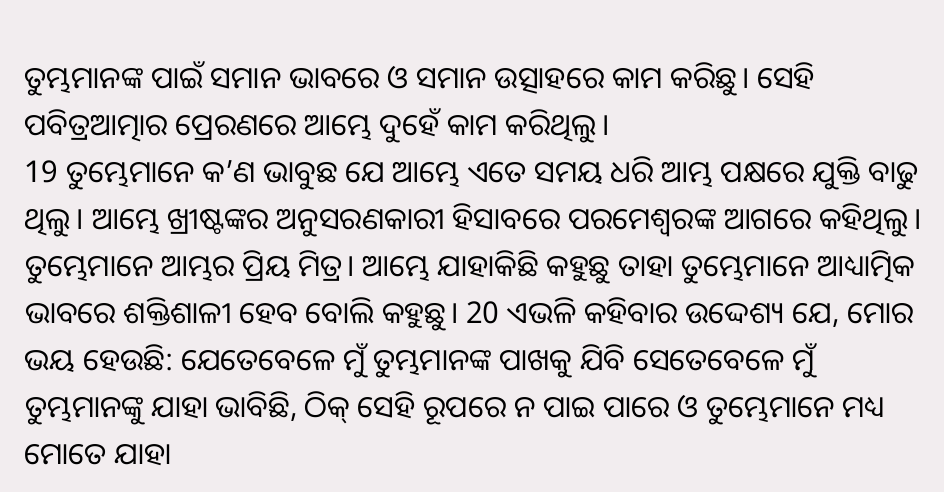ତୁମ୍ଭମାନଙ୍କ ପାଇଁ ସମାନ ଭାବରେ ଓ ସମାନ ଉତ୍ସାହରେ କାମ କରିଛୁ। ସେହି ପବିତ୍ରଆତ୍ମାର ପ୍ରେରଣରେ ଆମ୍ଭେ ଦୁହେଁ କାମ କରିଥିଲୁ।
19 ତୁମ୍ଭେମାନେ କ’ଣ ଭାବୁଛ ଯେ ଆମ୍ଭେ ଏତେ ସମୟ ଧରି ଆମ୍ଭ ପକ୍ଷରେ ଯୁକ୍ତି ବାଢୁ ଥିଲୁ। ଆମ୍ଭେ ଖ୍ରୀଷ୍ଟଙ୍କର ଅନୁସରଣକାରୀ ହିସାବରେ ପରମେଶ୍ୱରଙ୍କ ଆଗରେ କହିଥିଲୁ। ତୁମ୍ଭେମାନେ ଆମ୍ଭର ପ୍ରିୟ ମିତ୍ର। ଆମ୍ଭେ ଯାହାକିଛି କହୁଛୁ ତାହା ତୁମ୍ଭେମାନେ ଆଧ୍ୟାତ୍ମିକ ଭାବରେ ଶକ୍ତିଶାଳୀ ହେବ ବୋଲି କହୁଛୁ। 20 ଏଭଳି କହିବାର ଉଦ୍ଦେଶ୍ୟ ଯେ, ମୋର ଭୟ ହେଉଛି: ଯେତେବେଳେ ମୁଁ ତୁମ୍ଭମାନଙ୍କ ପାଖକୁ ଯିବି ସେତେବେଳେ ମୁଁ ତୁମ୍ଭମାନଙ୍କୁ ଯାହା ଭାବିଛି, ଠିକ୍ ସେହି ରୂପରେ ନ ପାଇ ପାରେ ଓ ତୁମ୍ଭେମାନେ ମଧ୍ୟ ମୋତେ ଯାହା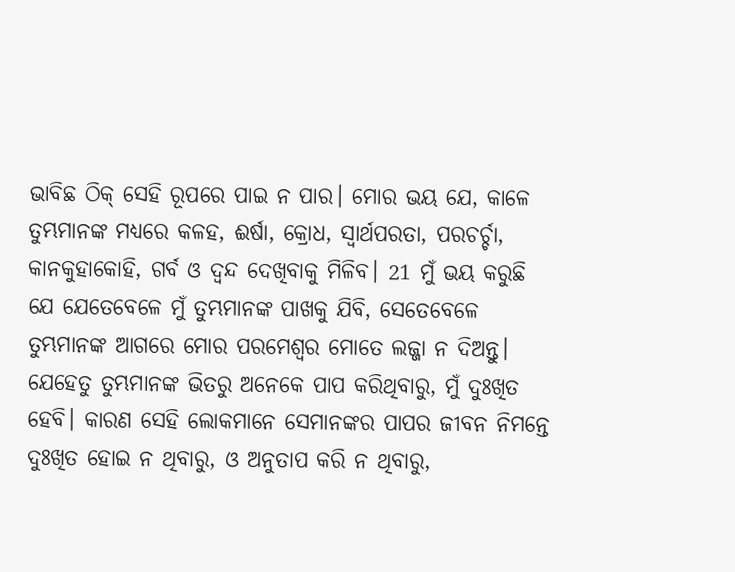ଭାବିଛ ଠିକ୍ ସେହି ରୂପରେ ପାଇ ନ ପାର। ମୋର ଭୟ ଯେ, କାଳେ ତୁମ୍ଭମାନଙ୍କ ମଧ୍ୟରେ କଳହ, ଈର୍ଷା, କ୍ରୋଧ, ସ୍ୱାର୍ଥପରତା, ପରଚର୍ଚ୍ଚା, କାନକୁହାକୋହି, ଗର୍ବ ଓ ଦ୍ୱନ୍ଦ ଦେଖିବାକୁ ମିଳିବ। 21 ମୁଁ ଭୟ କରୁଛି ଯେ ଯେତେବେଳେ ମୁଁ ତୁମ୍ଭମାନଙ୍କ ପାଖକୁ ଯିବି, ସେତେବେଳେ ତୁମ୍ଭମାନଙ୍କ ଆଗରେ ମୋର ପରମେଶ୍ୱର ମୋତେ ଲଜ୍ଜା ନ ଦିଅନ୍ତୁ। ଯେହେତୁ ତୁମ୍ଭମାନଙ୍କ ଭିତରୁ ଅନେକେ ପାପ କରିଥିବାରୁ, ମୁଁ ଦୁଃଖିତ ହେବି। କାରଣ ସେହି ଲୋକମାନେ ସେମାନଙ୍କର ପାପର ଜୀବନ ନିମନ୍ତେ ଦୁଃଖିତ ହୋଇ ନ ଥିବାରୁ, ଓ ଅନୁତାପ କରି ନ ଥିବାରୁ,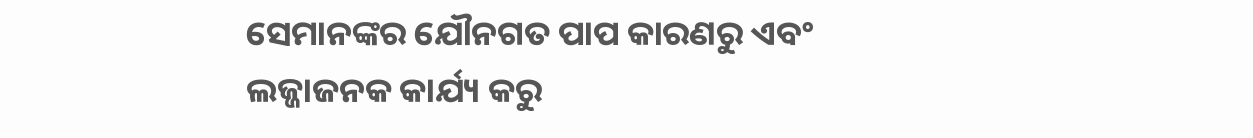ସେମାନଙ୍କର ଯୌନଗତ ପାପ କାରଣରୁ ଏବଂ ଲଜ୍ଜାଜନକ କାର୍ଯ୍ୟ କରୁ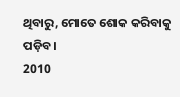ଥିବାରୁ, ମୋତେ ଶୋକ କରିବାକୁ ପଡ଼ିବ।
2010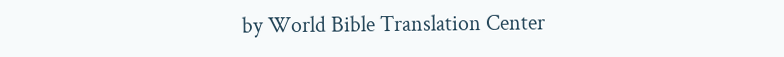by World Bible Translation Center